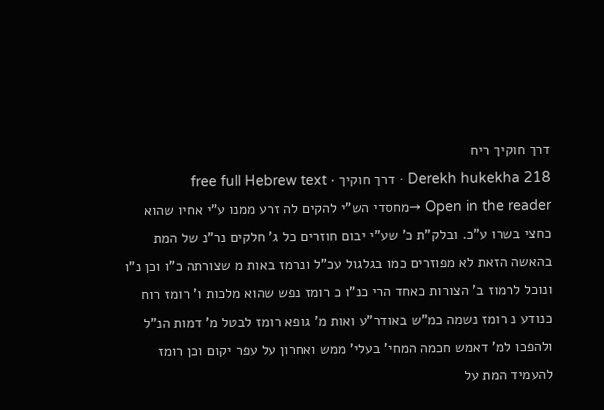דרך חוקיך ריח
Derekh hukekha 218 · דרך חוקיך · free full Hebrew text
Open in the reader →מחסדי הש"י להקים לה זרע ממנו ע"י אחיו שהוא כחצי בשרו ע"כ. ובלק"ת כ' שע"י יבום חוזרים כל ג' חלקים נר"נ של המת בהאשה הזאת לא מפוזרים כמו בגלגול עכ"ל ונרמז באות מ שצורתה כ"ו וכן נ"ו ונוכל לרמוז ב' הצורות כאחד הרי כנ"ו כ רומז נפש שהוא מלכות ו' רומז רוח כנודע נ רומז נשמה כמ"ש באודר"ע ואות מ' גופא רומז לבטל מ' דמות הנ"ל ולהפכו למ' דאמש חכמה המחי' בעלי' ממש ואחרון על עפר יקום וכן רומז להעמיד המת על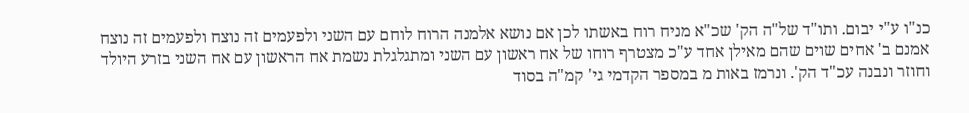כנ"ו ע"י יבום. ותו"ד של"ה הק' שכ"א מניח רוח באשתו לכן אם נושא אלמנה הרוח לוחם עם השני ולפעמים זה נוצח ולפעמים זה נוצח אמנם ב' אחים שוים שהם מאילן אחד ע"כ מצטרף רוחו של אח ראשון עם השני ומתגלגלת נשמת אח הראשון עם אח השני בזרע היולד וחוזר ונבנה עכ"ד הק'. ונרמז באות מ במספר הקדמי גי' קמ"ה בסוד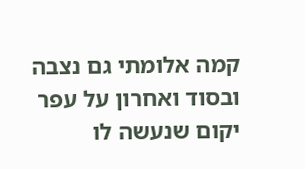קמה אלומתי גם נצבה ובסוד ואחרון על עפר יקום שנעשה לו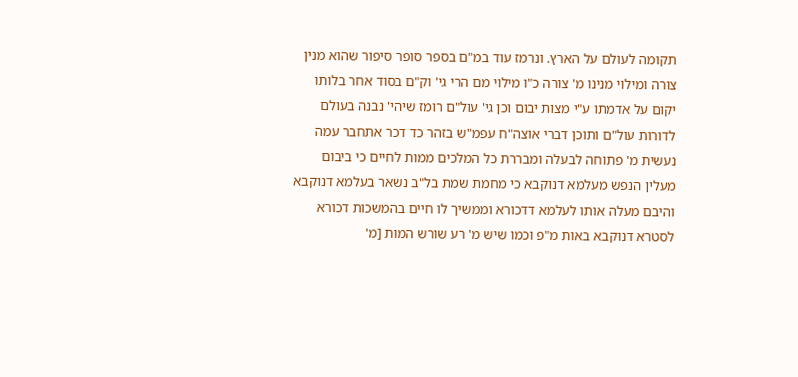תקומה לעולם על הארץ. ונרמז עוד במ"ם בספר סופר סיפור שהוא מנין צורה ומילוי מנינו מ' צורה כ"ו מילוי מם הרי גי' וק"ם בסוד אחר בלותו יקום על אדמתו ע"י מצות יבום וכן גי' עול"ם רומז שיהי' נבנה בעולם לדורות עול"ם ותוכן דברי אוצה"ח עפמ"ש בזהר כד דכר אתחבר עמה נעשית מ' פתוחה לבעלה ומבררת כל המלכים ממות לחיים כי ביבום מעלין הנפש מעלמא דנוקבא כי מחמת שמת בל"ב נשאר בעלמא דנוקבא והיבם מעלה אותו לעלמא דדכורא וממשיך לו חיים בהמשכות דכורא לסטרא דנוקבא באות מ"פ וכמו שיש מ' רע שורש המות [מ'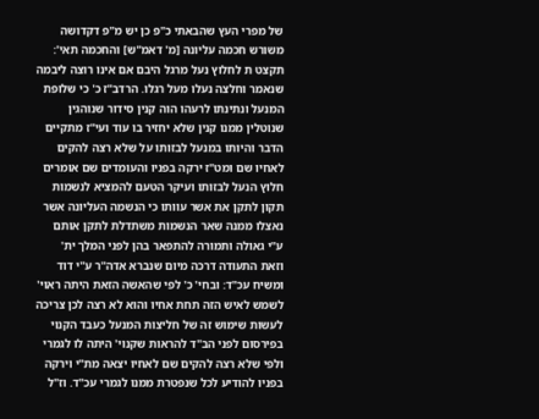של מפרי העץ שהבאתי כ"פ כן יש מ"פ דקדושה משורש חכמה עליונה [מ' דאמ"ש] והחכמה תאי': תקצט ת לחלוץ נעל מרגל היבם אם אינו רוצה ליבמה שנאמר וחלצה נעלו מעל רגלו. הרדב"ז כ' כי שלופת המנעל ונתינתו לרעהו הוה קנין סידור שנוהגין שנוטלין ממנו קנין שלא יחזיר בו עוד ועי"ז מתקיים הדבר והיותו במנעל לבזותו על שלא רצה להקים לאחיו שם ומט"ז ירקה בפניו והעומדים שם אומרים חלוץ הנעל לבזותו ועיקר הטעם להמציא לנשמות תקון לתקן את אשר עוותו כי הנשמה העליונה אשר נאצלו ממנה שאר הנשמות משתדלת לתקן אותם ע"י גאולה ותמורה להתפאר בהן לפני המלך ית' וזאת התעודה דרכה מיום שנברא אדה"ר ע"י דוד ומשיח עכ"ד: ובחי' כ' לפי שהאשה הזאת היתה ראוי' לשמש לאיש הזה תחת אחיו והוא לא רצה לכן צריכה לעשות שימוש זה של חליצות המנעל כעבד הקנוי בפירסום לפני הב"ד להראות שקנוי' היתה לו לגמרי ולפי שלא רצה להקים שם לאחיו יצאה מת"י וירקה בפניו להודיע לכל שנפטרת ממנו לגמרי עכ"ד. וז"ל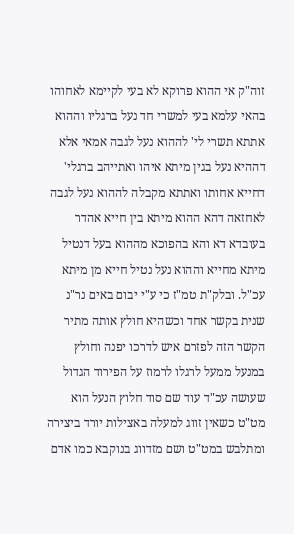זוה"ק אי ההוא פרוקא לא בעי לקיימא לאחוהו בהאי עלמא בעי למשרי חד נעל ברגליו וההוא אתתא תשרי לי' לההוא נעל לגבה אמאי אלא דההיא נעל בגין מיתא איהו ואתייהב ברגלי' דחייא אחותו ואתתא מקבלה לההוא נעל לגבה לאחזאה דהא ההוא מיתא בין חייא אהדר בעובדא דא והא בהפוכא מההוא בעל דנטיל מיתא מחייא וההוא נעל נטיל חייא מן מיתא עכ"ל. ובלק"ת טמ"ז כי ע"י יבום באים נר"נ שנית בקשר אחד וכשהיא חולץ אותה מתיר הקשר הזה לפזרם איש לדרכו יפנה וחולץ במנעל ממעל לרגלו לרמוז על הפירוד הגדול שעושה עכ"ד עוד שם סוד חלוץ הנעל הוא מט"ט כשאין זווג למעלה באצילות יורד ביצירה ומתלבש במט"ט ושם מזדווג בנוקבא כמו אדם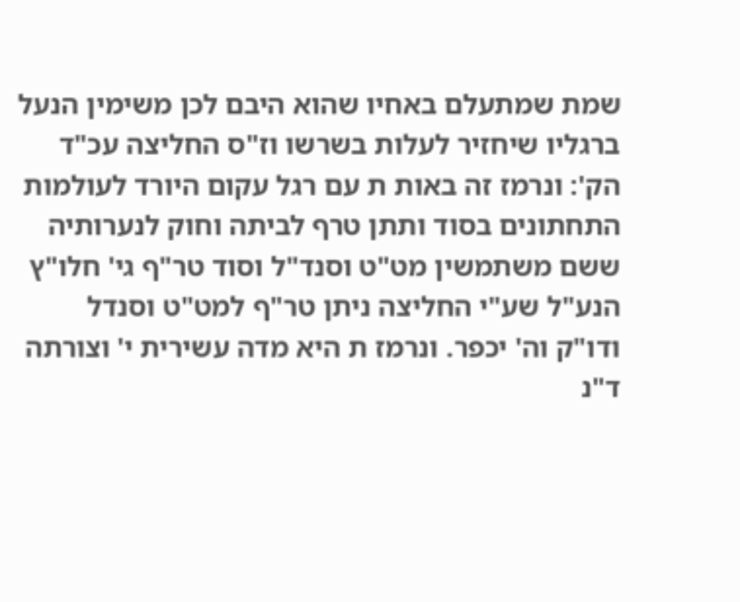שמת שמתעלם באחיו שהוא היבם לכן משימין הנעל ברגליו שיחזיר לעלות בשרשו וז"ס החליצה עכ"ד הק': ונרמז זה באות ת עם רגל עקום היורד לעולמות התחתונים בסוד ותתן טרף לביתה וחוק לנערותיה ששם משתמשין מט"ט וסנד"ל וסוד טר"ף גי' חלו"ץ הנע"ל שע"י החליצה ניתן טר"ף למט"ט וסנדל ודו"ק וה' יכפר. ונרמז ת היא מדה עשירית י' וצורתה ד"נ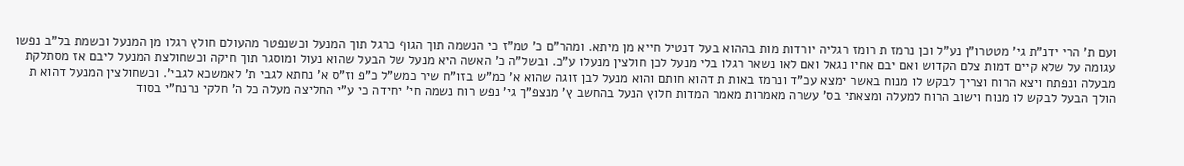ועם ת' הרי ידנ"ת גי' מטטרו"ן נע"ל וכן נרמז ת רומז רגליה יורדות מות בההוא בעל דנטיל חייא מן מיתא. ומהר"ם כ' טמ"ז כי הנשמה תוך הגוף כרגל תוך המנעל וכשנפטר מהעולם חולץ רגלו מן המנעל וכשמת בל"ב נפשו עגומה על שלא קיים דמות צלם הקדוש ואם יבם אחיו נגאל ואם לאו נשאר רגלו בלי מנעל לכן חולצין מנעלו ע"כ. ובשל"ה כ' האשה היא מנעל של הבעל שהוא נעול ומוסגר תוך חיקה וכשחולצת המנעל ליבם אז מסתלקת מבעלה ונפתח ויצא הרוח וצריך לבקש לו מנוח באשר ימצא עכ"ד ונרמז באות ת דהוא חותם והוא מנעל לבן זוגה שהוא א' כמ"ש בזו"ח שיר כמש"ל כ"פ וז"ס א' נחתא לגבי ת' לאמשכא לגבי'. וכשחולצין המנעל דהוא ת הולך הבעל לבקש לו מנוח וישוב הרוח למעלה ומצאתי בס' עשרה מאמרות מאמר המדות חלוץ הנעל בהחשב ץ' מנצפ"ך גי' נפש רוח נשמה חי' יחידה כי ע"י החליצה מעלה כל ה' חלקי נרנח"י בסוד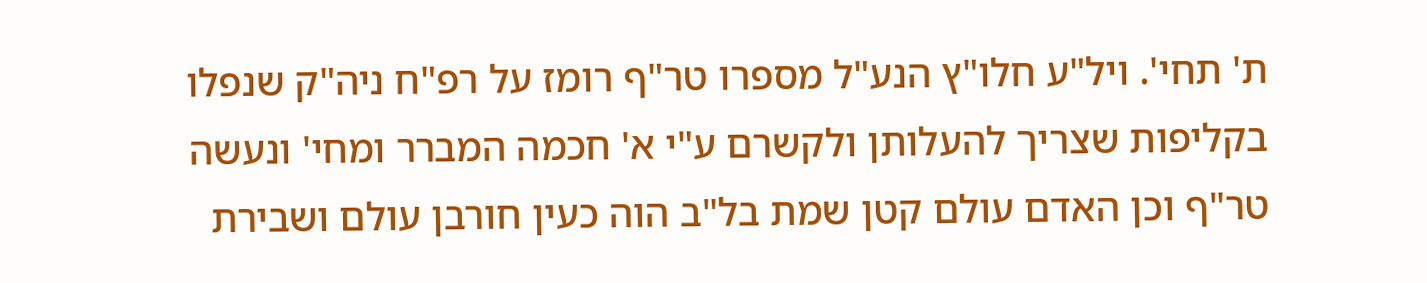ת' תחי'. ויל"ע חלו"ץ הנע"ל מספרו טר"ף רומז על רפ"ח ניה"ק שנפלו בקליפות שצריך להעלותן ולקשרם ע"י א' חכמה המברר ומחי' ונעשה טר"ף וכן האדם עולם קטן שמת בל"ב הוה כעין חורבן עולם ושבירת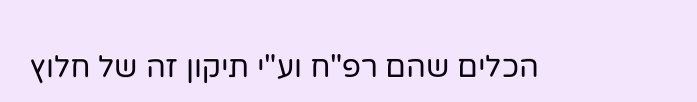הכלים שהם רפ"ח וע"י תיקון זה של חלוץ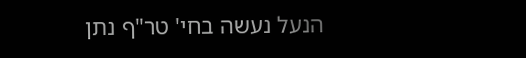הנעל נעשה בחי' טר"ף נתן